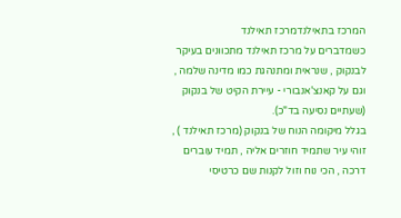המרכז בתאילנדמרכז תאילנד
כשמדברים על מרכז תאילנד מתכוונים בעיקר לבנקוק , שנראית ומתנהגת כמו מדינה שלמה , וגם על קאנצ'אנבורי - עיירת הקיט של בנקוק (שעתיים נסיעה בד"כ).
בגלל מיקומה הנוח של בנקוק (מרכז תאילנד ) , זוהי עיר שתמיד חוזרים אליה , תמיד עוברים דרכה , הכי נוח וזול לקנות שם כרטיסי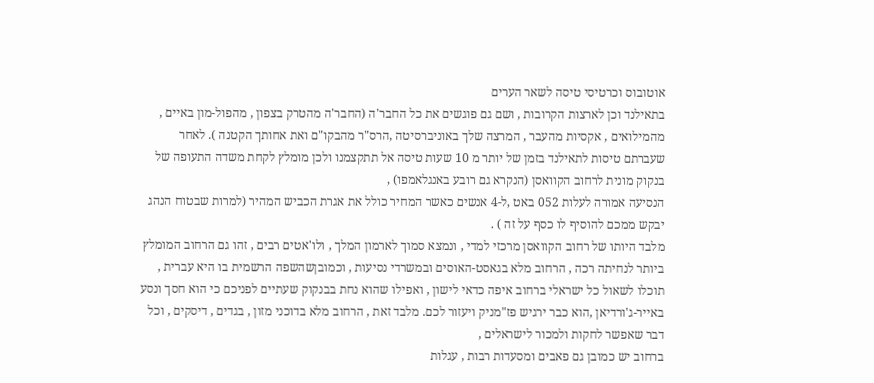אוטובוס וכרטיסי טיסה לשאר הערים
בתאילנד וכן לארצות הקרובות , ושם גם פוגשים את כל החבר'ה (החבר'ה מהטרק בצפון , מהפול-מון באיים , מהמילואים , אקסיות מהעבר , המרצה שלך באוניברסיטה ,הרס"ר מהבקו"ם ואת אחותך הקטנה ). לאחר שעברתם טיסות לתאילנד בזמן של יותר מ 10 שעות טיסה אל תתקצמנו ולכן מומלץ לקחת משדה התעופה של בנקוק מונית לרחוב הקוואסן (הנקרא גם רובע באנגלאמפו) ,
הנסיעה אמורה לעלות 052 באט ,ל-4 אנשים כאשר המחיר כולל את אגרת הכביש המהיר (למרות שבטוח הנהג יבקש ממכם להוסיף לו כסף על זה ) .
מלבד היותו של רחוב הקוואסן מרכזי למדי , ונמצא סמוך לארמון המלך , ולו'אטים רבים , זהו גם הרחוב המומלץ ביותר לנחיתה רכה , הרחוב מלא בגאסט-האוסים ובמשרדי נסיעות , וכמובןשהשפה הרשמית בו היא עברית , תוכלו לשאול כל ישראלי ברחוב איפה כדאי לישון , ואפילו שהוא נחת בבנקוק שעתיים לפניכם כי הוא חסך ונסע באייר-ג'ורדיאן ,הוא כבר ירגיש פז"מניק ויעזור לכם. מלבד זאת , הרחוב מלא בדוכני מזון , בגדים , דיסקים , וכל דבר שאפשר לחקות ולמכור לישראלים ,
ברחוב יש כמובן גם פאבים ומסעדות רבות , עגלות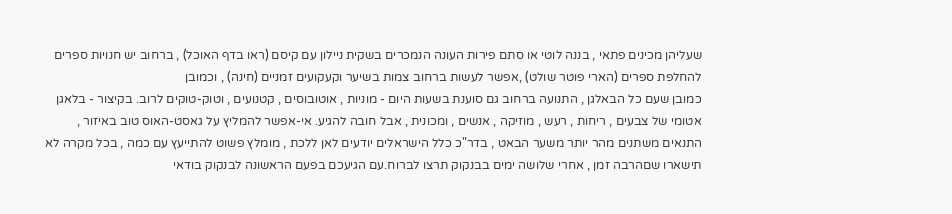שעליהן מכינים פתאי , בננה לוטי או סתם פירות העונה הנמכרים בשקית ניילון עם קיסם (ראו בדף האוכל) , ברחוב יש חנויות ספרים להחלפת ספרים (הארי פוטר שולט) ,אפשר לעשות ברחוב צמות בשיער וקעקועים זמניים (חינה) , וכמובן
כמובן שעם כל הבאלגן , התנועה ברחוב גם סוענת בשעות היום - מוניות , אוטובוסים , קטנועים , וטוק-טוקים לרוב. בקיצור - בלאגן אטומי של צבעים , ריחות , רעש , מוזיקה , אנשים , ומכונית , אבל חובה להגיע. אי-אפשר להמליץ על גאסט-האוס טוב באיזור , התנאים משתנים מהר יותר משער הבאט , בדר"כ כלל הישראלים יודעים לאן ללכת , מומלץ פשוט להתייעץ עם כמה , בכל מקרה לא תישארו שםהרבה זמן , אחרי שלושה ימים בבנקוק תרצו לברוח.עם הגיעכם בפעם הראשונה לבנקוק בודאי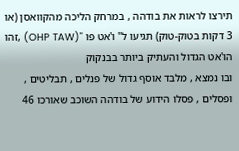תירצו לראות את בודהה , במרחק הליכה מהקוואסן (או 3 דקות בטוק-טוק) תגיעו ל" ו'אט פו "(OHP TAW) ,זהו הו'אט הגדול והעתיק ביותר בבנקוק
ובו נמצא , מלבד אוסף גדול של פנלים , תבליטים , ופסלים , פסלו הידוע של בודהה השוכב שאורכו 46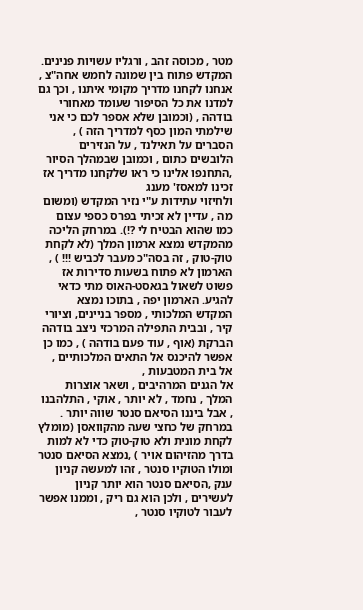מטר , מכוסה זהב , ורגליו עשויות פנינים. המקדש פתוח בין שמונה לחמש אחה"צ , אנחנו לקחנו מדריך מקומי איתנו , וכך גם למדנו את כל הסיפור שעומד מאחורי בודהה , (וכמובן שלא אספר לכם כי אני שילמתי המון כסף למדריך הזה ) , הסברים על תאילנד , על הנזירים הלובשים כתום , וכמובן שבמהלך הסיור ,התחנפו אלינו כי ראו שלקחנו מדריך אז זכינו למאסז' מענג
ולחיזוי עתידות ע"י נזיר המקדש (ומשום מה , עדיין לא זכיתי בפרס כספי עצום כמו שהוא הבטיח לי ?!). במרחק הליכה מהמקדש נמצא ארמון המלך (לא לקחת טוק-טוק , זה בסה"כ מעבר לכביש !!! ) , הארמון לא פתוח בשעות סדירות אז פשוט לשאול בגאסט-האוס מתי כדאי להגיע. הארמון יפה , בתוכו נמצא המקדש המלכותי , מספר בניינים, וציורי קיר , ובבית התפילה המרכזי ניצב בודהה הברקת (אוף , עוד פעם בודהה ) , כמו כן אפשר להיכנס אל התאים המלכותיים , אל בית המטבעות ,
אל הגנים המרהיבים , ושאר אוצרות המלך , נחמד , לא יותר , אוקי , התלהבנו , אבל ביננו הסיאם סנטר שווה יותר . במרחק של כחצי שעה מהקוואסן (מומלץ לקחת מונית ולא טוק-טוק כדי לא למות בדרך מהזיהום אויר ) ,נמצא הסיאם סנטר ומולו הטוקיו סנטר , זהו למעשה קניון ענק ,הסיאם סנטר הוא יותר קניון
לעשירים , ולכן הוא גם ריק , וממנו אפשר לעבור לטוקיו סנטר ,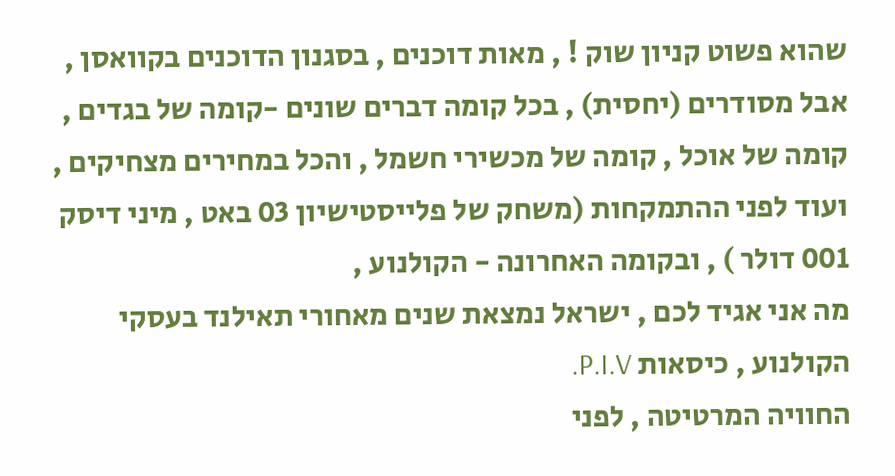שהוא פשוט קניון שוק ! , מאות דוכנים , בסגנון הדוכנים בקוואסן , אבל מסודרים (יחסית) , בכל קומה דברים שונים -קומה של בגדים , קומה של אוכל , קומה של מכשירי חשמל , והכל במחירים מצחיקים , ועוד לפני ההתמקחות (משחק של פלייסטישיון 03 באט , מיני דיסק 001 דולר ) , ובקומה האחרונה - הקולנוע ,
מה אני אגיד לכם , ישראל נמצאת שנים מאחורי תאילנד בעסקי הקולנוע , כיסאות P.I.V.
החוויה המרטיטה , לפני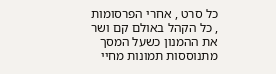כל סרט , אחרי הפרסומות , כל הקהל באולם קם ושר את ההמנון כשעל המסך מתנוססות תמונות מחיי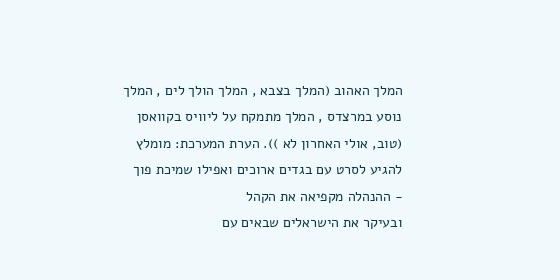המלך האהוב (המלך בצבא , המלך הולך לים , המלך נוסע במרצדס , המלך מתמקח על ליוויס בקוואסן (טוב, אולי האחרון לא )). הערת המערכת: מומלץ להגיע לסרט עם בגדים ארוכים ואפילו שמיכת פוך - ההנהלה מקפיאה את הקהל
ובעיקר את הישראלים שבאים עם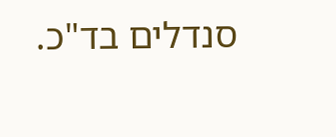סנדלים בד"כ.